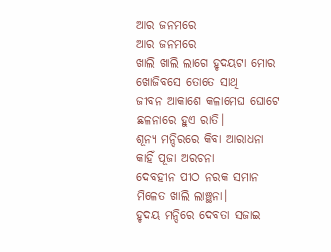ଆର ଜନମରେ
ଆର ଜନମରେ
ଖାଲି ଖାଲି ଲାଗେ ହୃଦୟଟା ମୋର
ଖୋଜିବସେ ତୋତେ ସାଥି
ଜୀବନ ଆକାଶେ କଳାମେଘ ଘୋଟେ
ଛଳନାରେ ହୁଏ ରାତି।
ଶୂନ୍ୟ ମନ୍ଦିରରେ କିବା ଆରାଧନା
କାହିଁ ପୂଜା ଅରଚନା
ଦେବହୀନ ପୀଠ ନରକ ସମାନ
ମିଳେତ ଖାଲି ଲାଞ୍ଛନା।
ହୃଦୟ ମନ୍ଦିରେ ଦେବତା ସଜାଇ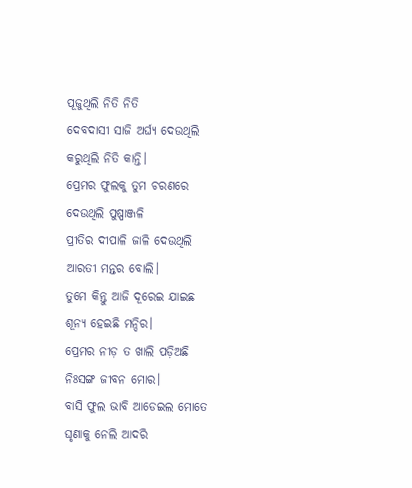ପୂଜୁଥିଲି ନିତି ନିତି
ଦେବଦାସୀ ସାଜି ଅର୍ଘ୍ୟ ଦେଉଥିଲି
କରୁଥିଲି ନିତି କାନ୍ତି।
ପ୍ରେମର ଫୁଲକୁ ତୁମ ଚରଣରେ
ଦେଉଥିଲି ପୁଷ୍ପାଞ୍ଜଳି
ପ୍ରୀତିର ଦୀପାଳି ଜାଳି ଦେଉଥିଲି
ଆରତୀ ମନ୍ତର ବୋଲି।
ତୁମେ କିନ୍ତୁ ଆଜି ଦୂରେଇ ଯାଇଛ
ଶୂନ୍ୟ ହେଇଛି ମନ୍ଦିର।
ପ୍ରେମର ନୀଡ଼ ତ ଖାଲି ପଡ଼ିଅଛି
ନିଃସଙ୍ଗ ଜୀବନ ମୋର।
ବାସି ଫୁଲ ଭାବି ଆଡେଇଲ ମୋତେ
ଘୃଣାକୁ ନେଲି ଆଦରି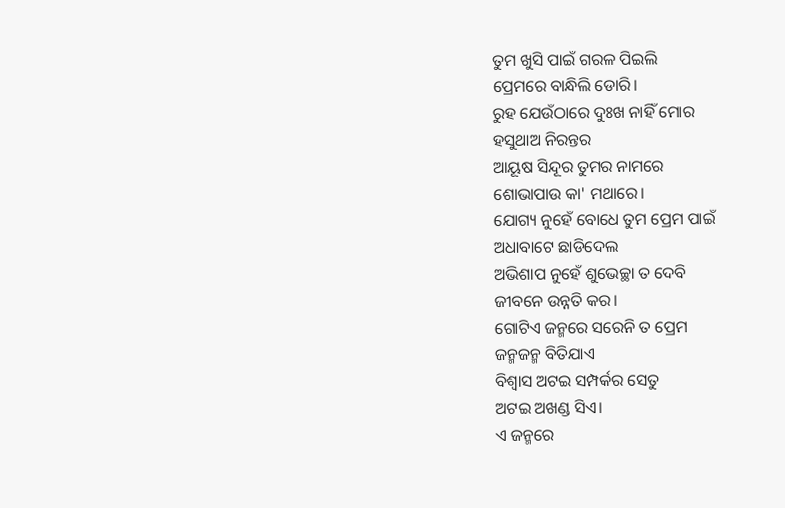ତୁମ ଖୁସି ପାଇଁ ଗରଳ ପିଇଲି
ପ୍ରେମରେ ବାନ୍ଧିଲି ଡୋରି।
ରୁହ ଯେଉଁଠାରେ ଦୁଃଖ ନାହିଁ ମୋର
ହସୁଥାଅ ନିରନ୍ତର
ଆୟୂଷ ସିନ୍ଦୂର ତୁମର ନାମରେ
ଶୋଭାପାଉ କା' ମଥାରେ।
ଯୋଗ୍ୟ ନୁହେଁ ବୋଧେ ତୁମ ପ୍ରେମ ପାଇଁ
ଅଧାବାଟେ ଛାଡିଦେଲ
ଅଭିଶାପ ନୁହେଁ ଶୁଭେଚ୍ଛା ତ ଦେବି
ଜୀବନେ ଉନ୍ନତି କର।
ଗୋଟିଏ ଜନ୍ମରେ ସରେନି ତ ପ୍ରେମ
ଜନ୍ମଜନ୍ମ ବିତିଯାଏ
ବିଶ୍ବାସ ଅଟଇ ସମ୍ପର୍କର ସେତୁ
ଅଟଇ ଅଖଣ୍ଡ ସିଏ।
ଏ ଜନ୍ମରେ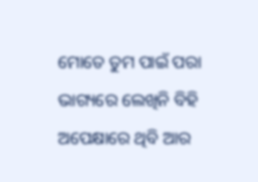ମୋତେ ତୁମ ପାଇଁ ପରା
ଭାଗ୍ୟରେ ଲେଖିନି ବିହି
ଅପେକ୍ଷାରେ ଥିବି ଆର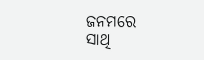ଜନମରେ
ସାଥି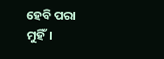ହେବି ପରା ମୁହିଁ।